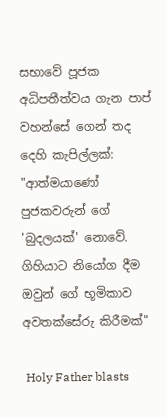සභාවේ පූජක අධිපතීත්වය ගැන පාප් වහන්සේ ගෙන් තද දෙහි කැපිල්ලක්: "ආත්මයාණෝ පුජකවරුන් ගේ 'බුදලයක්' නොවේ. ගිහියාට නියෝග දීම ඔවුන් ගේ භූමිකාව අවතක්සේරු කිරීමක්"

 Holy Father blasts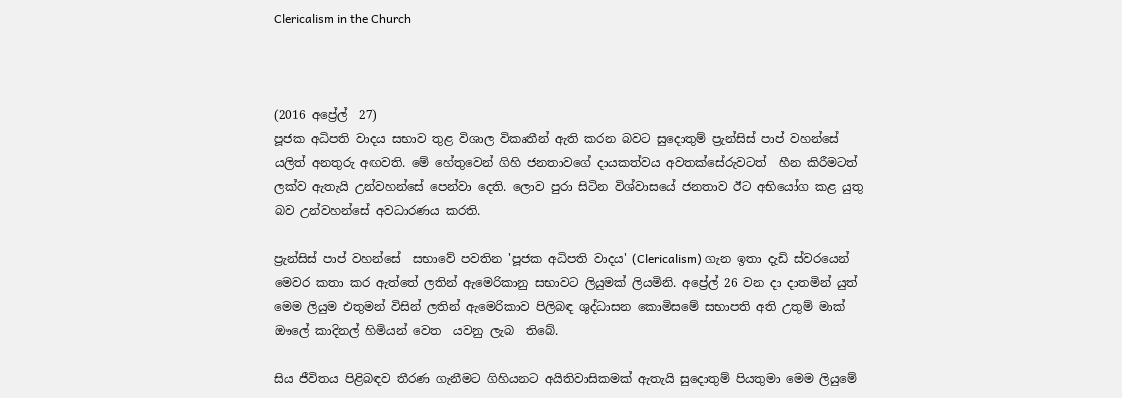Clericalism in the Church



(2016 අප්‍රේල්  27)
පූජක අධිපති වාදය සභාව තුළ විශාල විකෘතීන් ඇති කරන බවට සුදොතුම් ප්‍රැන්සිස් පාප් වහන්සේ යලිත් අනතුරු අඟවති. මේ හේතුවෙන් ගිහි ජනතාවගේ දායකත්වය අවතක්සේරුවටත්  හීන කිරීමටත් ලක්ව ඇතැයි උන්වහන්සේ පෙන්වා දෙති. ලොව පුරා සිටින විශ්වාසයේ ජනතාව ඊට අභියෝග කළ යුතු  බව උන්වහන්සේ අවධාරණය කරති.

ප්‍රැන්සිස් පාප් වහන්සේ  සභාවේ පවතින 'පූජක අධිපති වාදය' (Clericalism) ගැන ඉතා දැඩි ස්වරයෙන් මෙවර කතා කර ඇත්තේ ලතින් ඇමෙරිකානු සභාවට ලියුමක් ලියමිනි. අප්‍රේල් 26 වන දා දාතමින් යුත් මෙම ලියුම එතුමන් විසින් ලතින් ඇමෙරිකාව පිලිබඳ ශුද්ධාසන කොමිසමේ සභාපති අති උතුම් මාක් ඖලේ කාදිනල් හිමියන් වෙත  යවනු ලැබ  තිබේ.

සිය ජීවිතය පිළිබඳව තීරණ ගැනීමට ගිහියනට අයිතිවාසිකමක් ඇතැයි සුදොතුම් පියතුමා මෙම ලියුමේ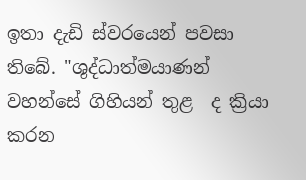ඉතා දැඩි ස්වරයෙන් පවසා තිබේ. "ශුද්ධාත්මයාණන් වහන්සේ ගිහියන් තුළ  ද ක්‍රියා කරන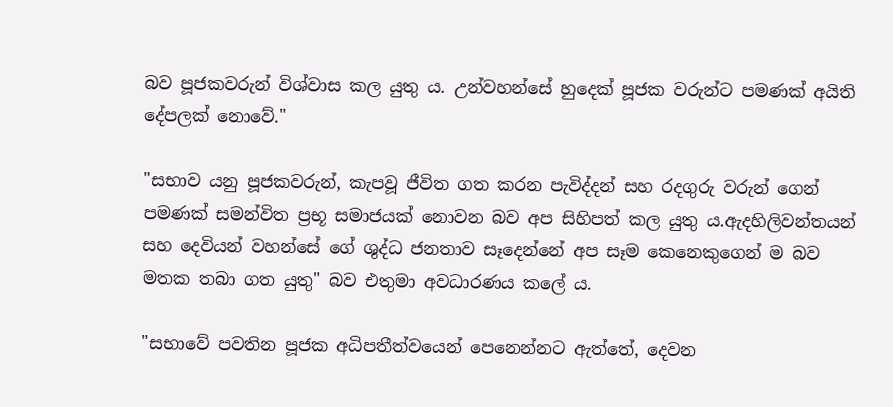බව පූජකවරුන් විශ්වාස කල යුතු ය. උන්වහන්සේ හුදෙක් පූජක වරුන්ට පමණක් අයිති දේපලක් නොවේ."

"සභාව යනු පූජකවරුන්, කැපවූ ජීවිත ගත කරන පැවිද්දන් සහ රදගුරු වරුන් ගෙන් පමණක් සමන්විත ප්‍රභූ සමාජයක් නොවන බව අප සිහිපත් කල යුතු ය.ඇදහිලිවන්තයන් සහ දෙවියන් වහන්සේ ගේ ශුද්ධ ජනතාව සෑදෙන්නේ අප සෑම කෙනෙකුගෙන් ම බව මතක තබා ගත යුතු" බව එතුමා අවධාරණය කලේ ය.

"සභාවේ පවතින පූජක අධිපතීත්වයෙන් පෙනෙන්නට ඇත්තේ, දෙවන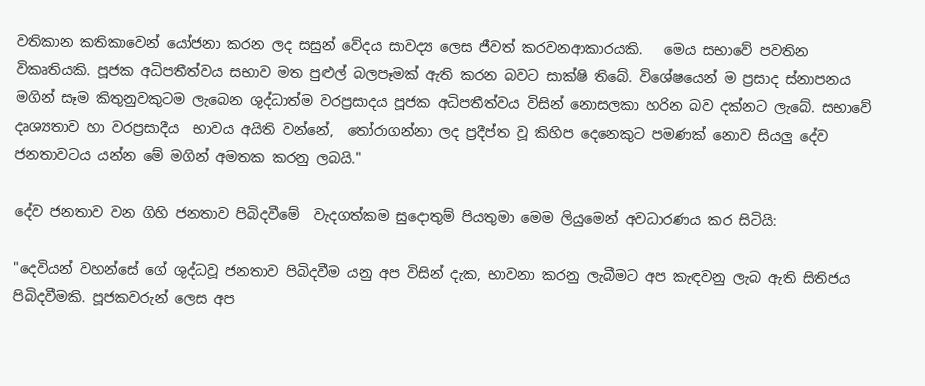වතිකාන කතිකාවෙන් යෝජනා කරන ලද සසුන් වේදය සාවද්‍ය ලෙස ජීවත් කරවනආකාරයකි.   මෙය සභාවේ පවතින විකෘතියකි. පූජක අධිපතීත්වය සභාව මත පුළුල් බලපෑමක් ඇති කරන බවට සාක්ෂි තිබේ. විශේෂයෙන් ම ප්‍රසාද ස්නාපනය මගින් සෑම කිතුනුවකුටම ලැබෙන ශුද්ධාත්ම වරප්‍රසාදය පූජක අධිපතීත්වය විසින් නොසලකා හරින බව දක්නට ලැබේ. සභාවේ දෘශ්‍යතාව හා වරප්‍රසාදීය  භාවය අයිති වන්නේ,  තෝරාගන්නා ලද ප්‍රදීප්ත වූ කිහිප දෙනෙකුට පමණක් නොව සියලු දේව ජනතාවටය යන්න මේ මගින් අමතක කරනු ලබයි."

දේව ජනතාව වන ගිහි ජනතාව පිබිදවීමේ  වැදගත්කම සුදොතුම් පියතුමා මෙම ලියුමෙන් අවධාරණය කර සිටියි:

"දෙවියන් වහන්සේ ගේ ශුද්ධවූ ජනතාව පිබිදවීම යනු අප විසින් දැක, භාවනා කරනු ලැබීමට අප කැඳවනු ලැබ ඇති සිතිජය පිබිදවීමකි. පූජකවරුන් ලෙස අප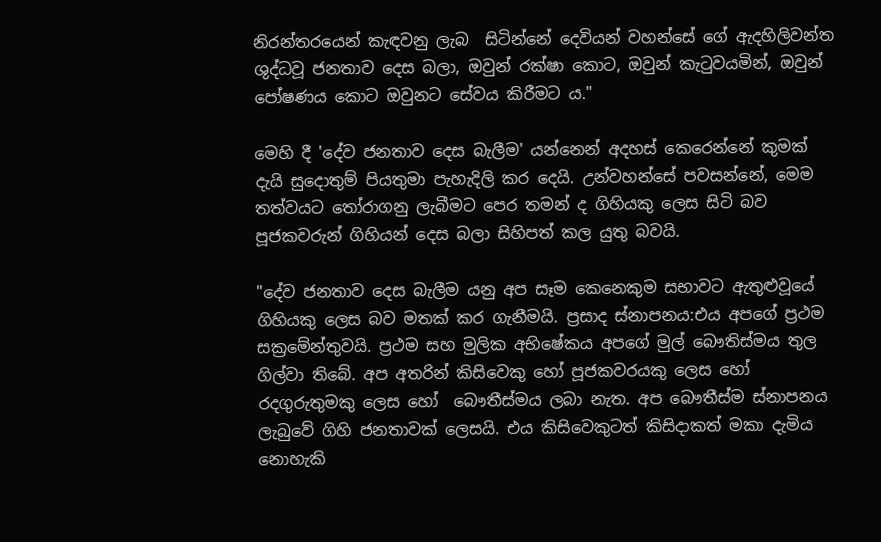නිරන්තරයෙන් කැඳවනු ලැබ  සිටින්නේ දෙවියන් වහන්සේ ගේ ඇදහිලිවන්ත ශුද්ධවූ ජනතාව දෙස බලා, ඔවුන් රක්ෂා කොට, ඔවුන් කැටුවයමින්, ඔවුන් පෝෂණය කොට ඔවුනට සේවය කිරීමට ය."

මෙහි දී 'දේව ජනතාව දෙස බැලීම' යන්නෙන් අදහස් කෙරෙන්නේ කුමක් දැයි සුදොතුම් පියතුමා පැහැදිලි කර දෙයි. උන්වහන්සේ පවසන්නේ, මෙම තත්වයට තෝරාගනු ලැබීමට පෙර තමන් ද ගිහියකු ලෙස සිටි බව පූජකවරුන් ගිහියන් දෙස බලා සිහිපත් කල යුතු බවයි.

"දේව ජනතාව දෙස බැලීම යනු අප සෑම කෙනෙකුම සභාවට ඇතුළුවූයේ ගිහියකු ලෙස බව මතක් කර ගැනීමයි. ප්‍රසාද ස්නාපනය:එය අපගේ ප්‍රථම සක්‍රමේන්තුවයි. ප්‍රථම සහ මුලික අභිෂේකය අපගේ මුල් බෞතිස්මය තුල ගිල්වා තිබේ. අප අතරින් කිසිවෙකු හෝ පූජකවරයකු ලෙස හෝ රදගුරුතුමකු ලෙස හෝ  බෞතීස්මය ලබා නැත. අප බෞතීස්ම ස්නාපනය ලැබුවේ ගිහි ජනතාවක් ලෙසයි. එය කිසිවෙකුටත් කිසිදාකත් මකා දැමිය නොහැකි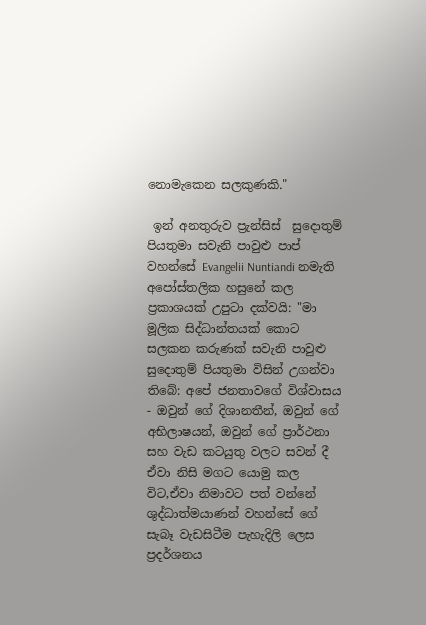නොමැකෙන සලකුණකි."

 ඉන් අනතුරුව ප්‍රැන්සිස්  සුදොතුම් පියතුමා සවැනි පාවුළු පාප් වහන්සේ Evangelii Nuntiandi නමැති අපෝස්තලික හසුනේ කල ප්‍රකාශයක් උපුටා දක්වයි: "මා මූලික සිද්ධාන්තයක් කොට සලකන කරුණක් සවැනි පාවුළු සුදොතුම් පියතුමා විසින් උගන්වා තිබේ: අපේ ජනතාවගේ විශ්වාසය - ඔවුන් ගේ දිශානතීන්, ඔවුන් ගේ අභිලාෂයන්, ඔවුන් ගේ ප්‍රාර්ථනා සහ වැඩ කටයුතු වලට සවන් දී ඒවා නිසි මගට යොමු කල විට,ඒවා නිමාවට පත් වන්නේ ශුද්ධාත්මයාණන් වහන්සේ ගේ සැබෑ වැඩසිටීම පැහැදිලි ලෙස ප්‍රදර්ශනය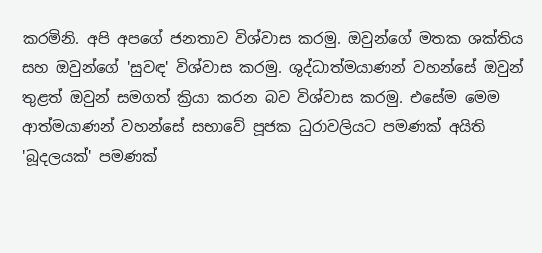කරමිනි. අපි අපගේ ජනතාව විශ්වාස කරමු. ඔවුන්ගේ මතක ශක්තිය සහ ඔවුන්ගේ 'සුවඳ' විශ්වාස කරමු. ශුද්ධාත්මයාණන් වහන්සේ ඔවුන් තුළත් ඔවුන් සමගත් ක්‍රියා කරන බව විශ්වාස කරමු. එසේම මෙම ආත්මයාණන් වහන්සේ සභාවේ පූජක ධුරාවලියට පමණක් අයිති 'බූදලයක්' පමණක්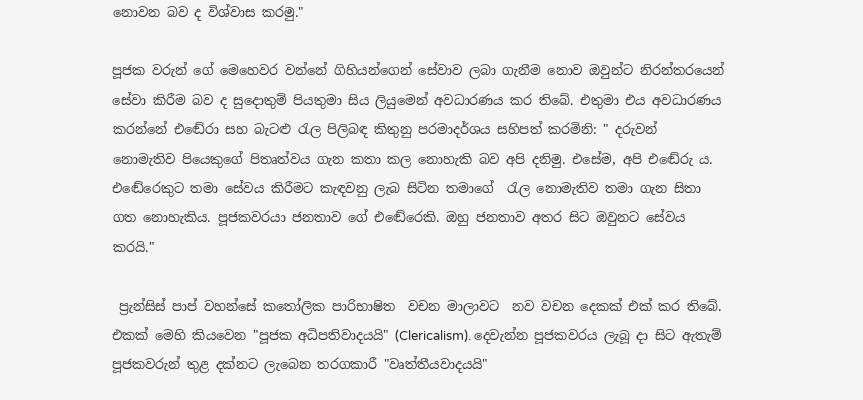නොවන බව ද විශ්වාස කරමු."

පූජක වරුන් ගේ මෙහෙවර වන්නේ ගිහියන්ගෙන් සේවාව ලබා ගැනීම නොව ඔවුන්ට නිරන්තරයෙන් සේවා කිරීම බව ද සුදොතුම් පියතුමා සිය ලියුමෙන් අවධාරණය කර තිබේ. එතුමා එය අවධාරණය කරන්නේ එඬේරා සහ බැටළු රැල පිලිබඳ කිතුනු පරමාදර්ශය සහිපත් කරමිනි: " දරුවන් නොමැතිව පියෙකුගේ පිතෘත්වය ගැන කතා කල නොහැකි බව අපි දනිමු. එසේම, අපි එඬේරු ය. එඬේරෙකුට තමා සේවය කිරීමට කැඳවනු ලැබ සිටින තමාගේ  රැල නොමැතිව තමා ගැන සිතා ගත නොහැකිය. පූජකවරයා ජනතාව ගේ එඬේරෙකි. ඔහු ජනතාව අතර සිට ඔවුනට සේවය කරයි."

 ප්‍රැන්සිස් පාප් වහන්සේ කතෝලික පාරිභාෂිත  වචන මාලාවට  නව වචන දෙකක් එක් කර තිබේ. එකක් මෙහි කියවෙන "පූජක අධිපතිවාදයයි" (Clericalism). දෙවැන්න පූජකවරය ලැබූ දා සිට ඇතැම් පූජකවරුන් තුළ දක්නට ලැබෙන තරගකාරී "වෘත්තීයවාදයයි"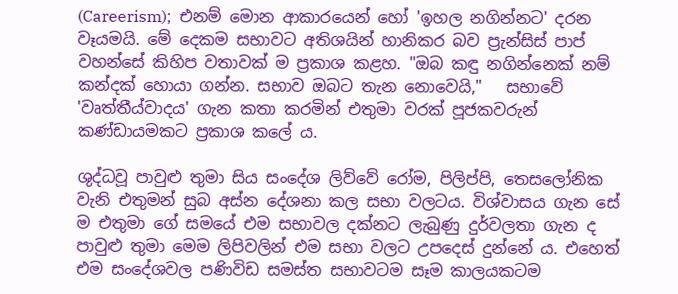(Careerism);  එනම් මොන ආකාරයෙන් හෝ 'ඉහල නගින්නට' දරන වෑයමයි. මේ දෙකම සභාවට අතිශයින් හානිකර බව ප්‍රැන්සිස් පාප් වහන්සේ කිහිප වතාවක් ම ප්‍රකාශ කළහ. "ඔබ කඳු නගින්නෙක් නම් කන්දක් හොයා ගන්න. සභාව ඔබට තැන නොවෙයි,"   සභාවේ 'වෘත්තීය්වාදය' ගැන කතා කරමින් එතුමා වරක් පූජකවරුන් කණ්ඩායමකට ප්‍රකාශ කලේ ය.

ශුද්ධවූ පාවුළු තුමා සිය සංදේශ ලිව්වේ රෝම, පිලිප්පි, තෙසලෝනික වැනි එතුමන් සුබ අස්න දේශනා කල සභා වලටය. විශ්වාසය ගැන සේ ම එතුමා ගේ සමයේ එම සභාවල දක්නට ලැබුණු දුර්වලතා ගැන ද පාවුළු තුමා මෙම ලිපිවලින් එම සභා වලට උපදෙස් දුන්නේ ය. එහෙත් එම සංදේශවල පණිවිඩ සමස්ත සභාවටම සෑම කාලයකටම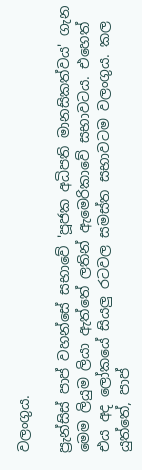වලංගුය.

ප්‍රැන්සිස් පාප් වහන්සේ සභාවේ 'පූජක අධිපති මානසිකත්වය' ගැන මෙම ලියුම ලියා ඇත්තේ ලතින් ඇමෙරිකාවේ සභාවටය. එහෙත් එය අද ලෝකයේ සියලු රටවල සමස්ත සභාවටම වලංගුය. කල යුත්තේ, පාප්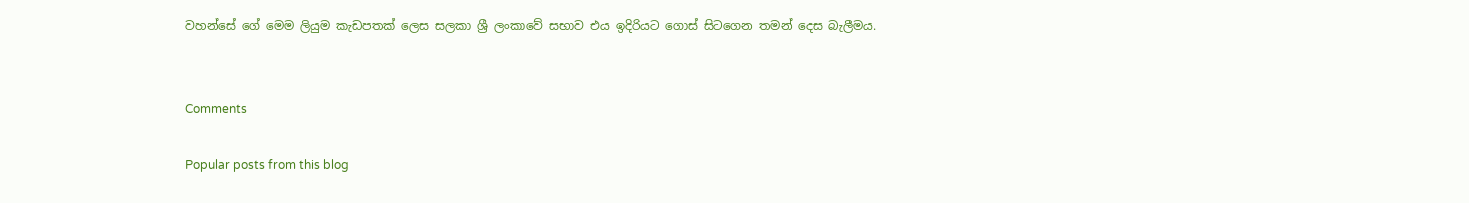වහන්සේ ගේ මෙම ලියුම කැඩපතක් ලෙස සලකා ශ්‍රී ලංකාවේ සභාව එය ඉදිරියට ගොස් සිටගෙන තමන් දෙස බැලීමය.


Comments

Popular posts from this blog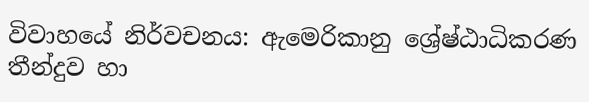විවාහයේ නිර්වචනය: ඇමෙරිකානු ශ්‍රේෂ්ඨාධිකරණ තීන්දුව හා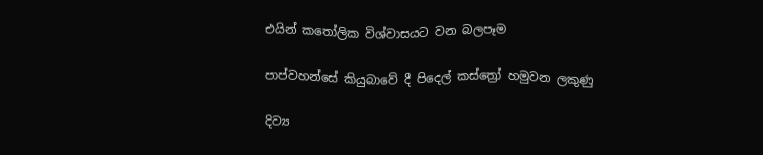එයින් කතෝලික විශ්වාසයට වන බලපෑම

පාප්වහන්සේ කියුබාවේ දී පිදෙල් කස්ත්‍රෝ හමුවන ලකුණු

දිව්‍ය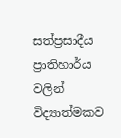සත්ප්‍රසාදීය ප්‍රාතිහාර්ය වලින් විද්‍යාත්මකව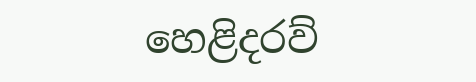හෙළිදරව්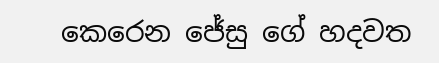කෙරෙන ජේසු ගේ හදවත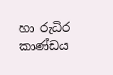හා රුධිර කාණ්ඩය